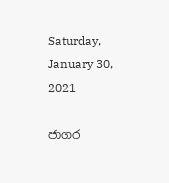Saturday, January 30, 2021

ජාගර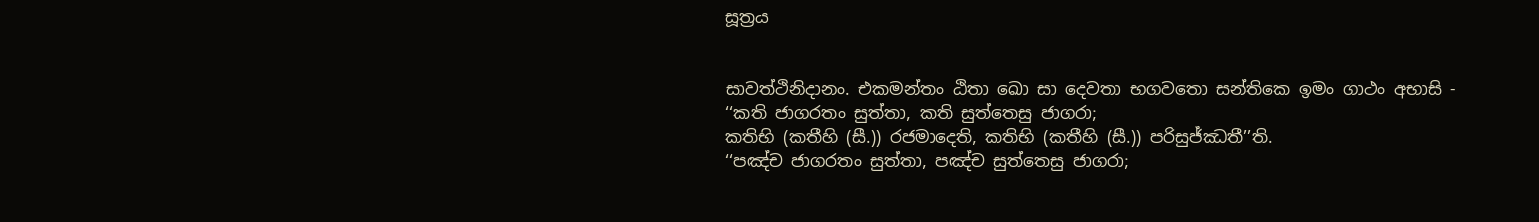සූත්‍රය


සාවත්ථිනිදානං. එකමන්තං ඨිතා ඛො සා දෙවතා භගවතො සන්තිකෙ ඉමං ගාථං අභාසි -
‘‘කති ජාගරතං සුත්තා, කති සුත්තෙසු ජාගරා;
කතිභි (කතීහි (සී.)) රජමාදෙති, කතිභි (කතීහි (සී.)) පරිසුජ්ඣතී’’ති.
‘‘පඤ්ච ජාගරතං සුත්තා, පඤ්ච සුත්තෙසු ජාගරා;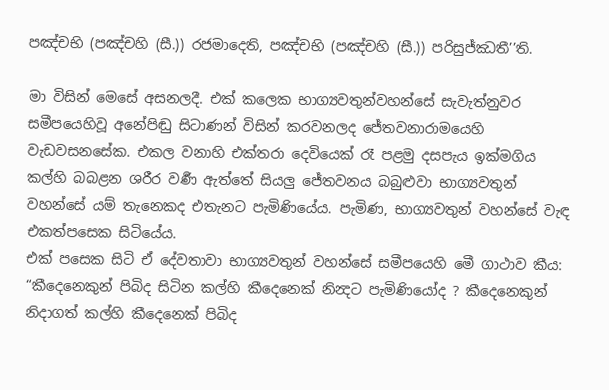පඤ්චභි (පඤ්චහි (සී.)) රජමාදෙති, පඤ්චභි (පඤ්චහි (සී.)) පරිසුජ්ඣතී’’ති.

මා විසින් මෙසේ අසනලදී. එක් කලෙක භාග්‍යවතුන්වහන්සේ සැවැත්නුවර සමීපයෙහිවූ අනේපිඬු සිටාණන් විසින් කරවනලද ජේතවනාරාමයෙහි වැඩවසනසේක. එකල වනාහි එක්තරා දෙවියෙක් රෑ පළමු දසපැය ඉක්මගිය කල්හි බබළන ශරීර වර්‍ණ ඇත්තේ සියලු ජේතවනය බබුළුවා භාග්‍යවතුන් වහන්සේ යම් තැනෙකද එතැනට පැමිණියේය. පැමිණ, භාග්‍යවතුන් වහන්සේ වැඳ එකත්පසෙක සිටියේය.
එක් පසෙක සිටි ඒ දේවතාවා භාග්‍යවතුන් වහන්සේ සමීපයෙහි මෙී ගාථාව කීය:
“කීදෙනෙකුන් පිබිද සිටින කල්හි කීදෙනෙක් නින්‍දට පැමිණියෝද ? කීදෙනෙකුන් නිදාගත් කල්හි කීදෙනෙක් පිබිද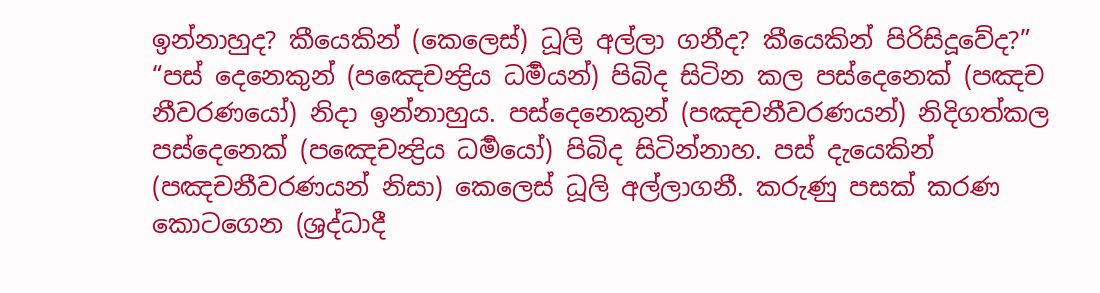ඉන්නාහුද? කීයෙකින් (කෙලෙස්) ධූලි අල්ලා ගනීද? කීයෙකින් පිරිසිදූවේද?”
“පස් දෙනෙකුන් (පඤෙචන්‍ද්‍රිය ධර්‍මයන්) පිබිද සිටින කල පස්දෙනෙක් (පඤච නීවරණයෝ) නිදා ඉන්නාහුය. පස්දෙනෙකුන් (පඤචනීවරණයන්) නිදිගත්කල පස්දෙනෙක් (පඤෙචන්‍ද්‍රිය ධර්‍මයෝ) පිබිද සිටින්නාහ. පස් දැයෙකින් (පඤචනීවරණයන් නිසා) කෙලෙස් ධූලි අල්ලාගනී. කරුණු පසක් කරණ කොටගෙන (ශ්‍රද්ධාදී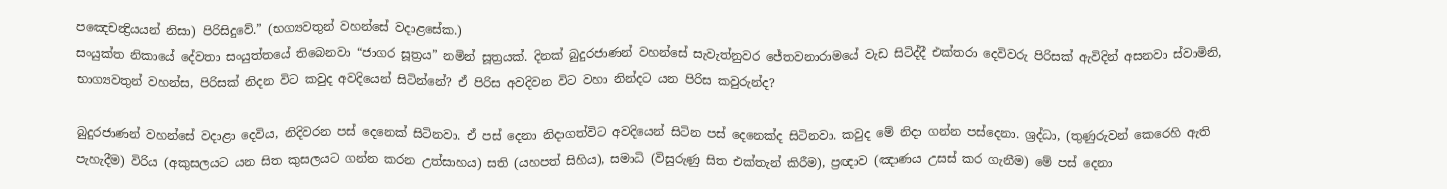පඤෙචන්‍ද්‍රියයන් නිසා) පිරිසිදුවේ.” (භග්‍යවතුන් වහන්සේ වදාළසේක.)
සංයුක්ත නිකායේ දේවතා සංයුත්තයේ තිබෙනවා “ජාගර සූත්‍රය” නමින් සූත්‍රයක්. දිනක් බුදුරජාණන් වහන්සේ සැවැත්නුවර ජේතවනාරාමයේ වැඩ සිටිද්දී එක්තරා දෙවිවරු පිරිසක් ඇවිදින් අසනවා ස්වාමිනි, භාග්‍යවතුන් වහන්ස, පිරිසක් නිදන විට කවුද අවදියෙන් සිටින්නේ? ඒ පිරිස අවදිවන විට වහා නින්දට යන පිරිස කවුරුන්ද?

බුදුරජාණන් වහන්සේ වදාළා දෙවිය, නිදිවරන පස් දෙනෙක් සිටිනවා. ඒ පස් දෙනා නිදාගත්විට අවදියෙන් සිටින පස් දෙනෙක්ද සිටිනවා. කවුද මේ නිදා ගන්න පස්දෙනා. ශ්‍රද්ධා, (තුණුරුවන් කෙරෙහි ඇති පැහැදීම) විරිය (අකුසලයට යන සිත කුසලයට ගන්න කරන උත්සාහය) සති (යහපත් සිහිය), සමාධි (විසුරුණු සිත එක්තැන් කිරීම), ප්‍රඥාව (ඤාණය උසස් කර ගැනීම) මේ පස් දෙනා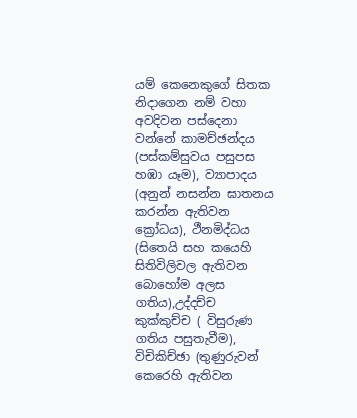යම් කෙනෙකුගේ සිතක නිදාගෙන නම් වහා අවදිවන පස්දෙනා වන්නේ කාමච්ඡන්දය (පස්කම්සුවය පසුපස හඹා යෑම), ව්‍යාපාදය (අනුන් නසන්න ඝාතනය කරන්න ඇතිවන ක්‍රෝධය), ථීනමිද්ධය (සිතෙයි සහ කයෙහි සිතිවිලිවල ඇතිවන බොහෝම අලස ගතිය),උද්දච්ච කුක්කුච්ච ( විසුරුණ ගතිය පසුතැවීම), විචිකිච්ඡා (තුණුරුවන් කෙරෙහි ඇතිවන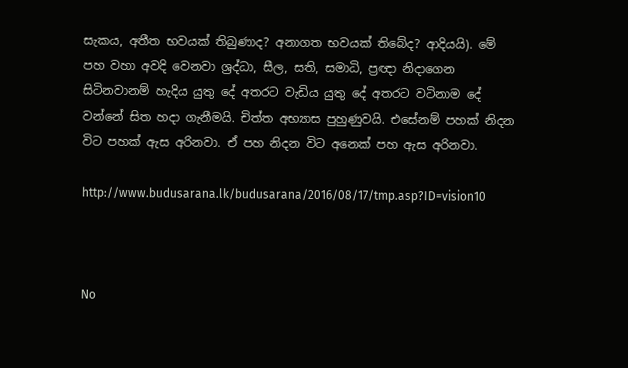සැකය, අතීත භවයක් තිබුණාද? අනාගත භවයක් තිබේද? ආදියයි). මේ පහ වහා අවදි වෙනවා ශ්‍රද්ධා, සීල, සති, සමාධි, ප්‍රඥා නිදාගෙන සිටිනවානම් හැදිය යුතු දේ අතරට වැඩිය යුතු දේ අතරට වටිනාම දේ වන්නේ සිත හදා ගැනීමයි. චිත්ත අභ්‍යාස පුහුණුවයි. එසේනම් පහක් නිදන විට පහක් ඇස අරිනවා. ඒ පහ නිදන විට අනෙක් පහ ඇස අරිනවා.

http://www.budusarana.lk/budusarana/2016/08/17/tmp.asp?ID=vision10



No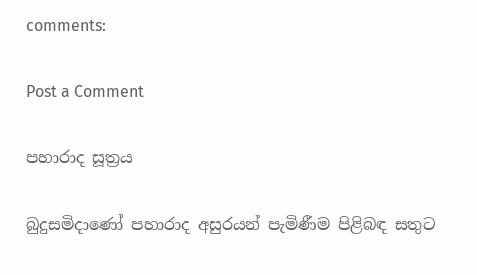comments:

Post a Comment

පහාරාද සූත්‍රය

බුදුසමිදාණෝ පහාරාද අසුරයන් පැමිණීම පිළිබඳ සතුට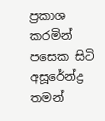ප්‍රකාශ කරමින් පසෙක සිටි අසූරේන්ද්‍ර තමන්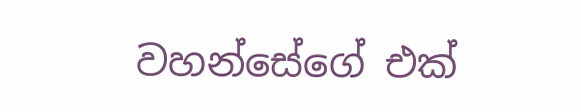වහන්සේගේ එක්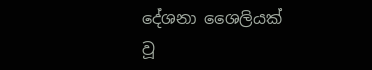දේශනා ශෛලියක් වූ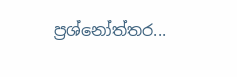ප්‍රශ්නෝත්තර...